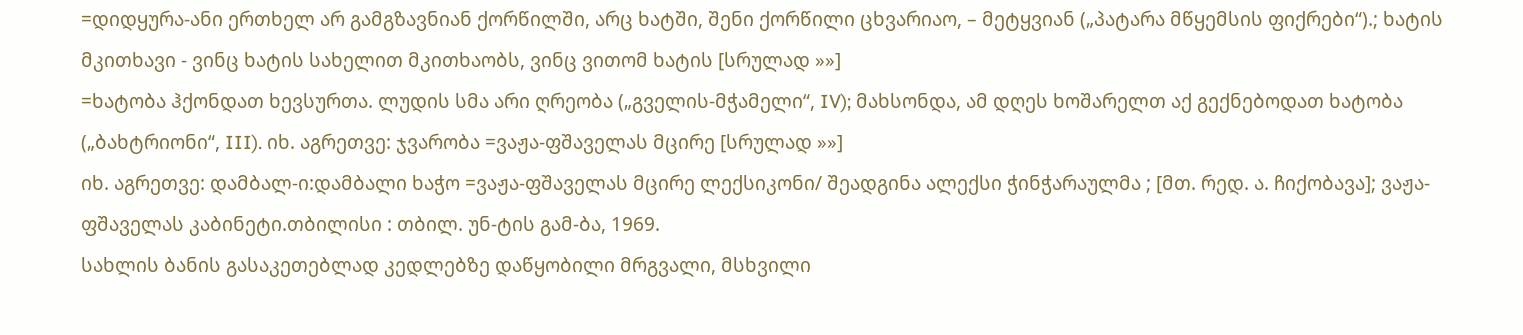=დიდყურა-ანი ერთხელ არ გამგზავნიან ქორწილში, არც ხატში, შენი ქორწილი ცხვარიაო, – მეტყვიან („პატარა მწყემსის ფიქრები“).; ხატის მკითხავი - ვინც ხატის სახელით მკითხაობს, ვინც ვითომ ხატის [სრულად »»]
=ხატობა ჰქონდათ ხევსურთა. ლუდის სმა არი ღრეობა („გველის-მჭამელი“, IV); მახსონდა, ამ დღეს ხოშარელთ აქ გექნებოდათ ხატობა („ბახტრიონი“, III). იხ. აგრეთვე: ჯვარობა =ვაჟა-ფშაველას მცირე [სრულად »»]
იხ. აგრეთვე: დამბალ-ი:დამბალი ხაჭო =ვაჟა-ფშაველას მცირე ლექსიკონი/ შეადგინა ალექსი ჭინჭარაულმა ; [მთ. რედ. ა. ჩიქობავა]; ვაჟა-ფშაველას კაბინეტი.თბილისი : თბილ. უნ-ტის გამ-ბა, 1969.
სახლის ბანის გასაკეთებლად კედლებზე დაწყობილი მრგვალი, მსხვილი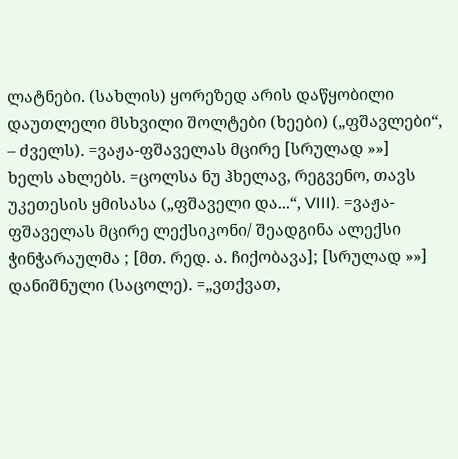ლატნები. (სახლის) ყორეზედ არის დაწყობილი დაუთლელი მსხვილი შოლტები (ხეები) („ფშავლები“, – ძველს). =ვაჟა-ფშაველას მცირე [სრულად »»]
ხელს ახლებს. =ცოლსა ნუ ჰხელავ, რეგვენო, თავს უკეთესის ყმისასა („ფშაველი და...“, VIII). =ვაჟა-ფშაველას მცირე ლექსიკონი/ შეადგინა ალექსი ჭინჭარაულმა ; [მთ. რედ. ა. ჩიქობავა]; [სრულად »»]
დანიშნული (საცოლე). =„ვთქვათ,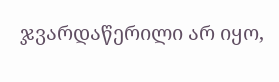ჯვარდაწერილი არ იყო,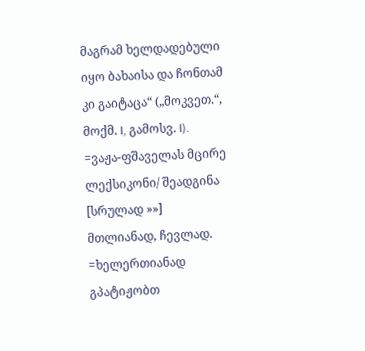მაგრამ ხელდადებული იყო ბახაისა და ჩონთამ კი გაიტაცა“ („მოკვეთ.“, მოქმ. I, გამოსვ. I). =ვაჟა-ფშაველას მცირე ლექსიკონი/ შეადგინა [სრულად »»]
მთლიანად, ჩევლად. =ხელერთიანად გპატიჟობთ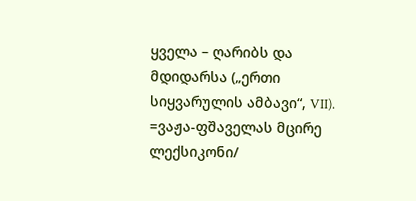ყველა – ღარიბს და მდიდარსა („ერთი სიყვარულის ამბავი“, VII). =ვაჟა-ფშაველას მცირე ლექსიკონი/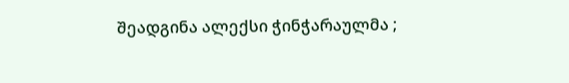შეადგინა ალექსი ჭინჭარაულმა ;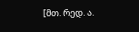[მთ. რედ. ა.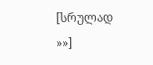[სრულად »»]